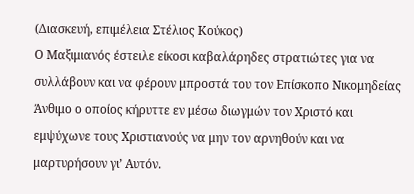(Διασκευή, επιμέλεια Στέλιος Κούκος)
Ο Μαξιμιανός έστειλε είκοσι καβαλάρηδες στρατιώτες για να συλλάβουν και να φέρουν μπροστά του τον Επίσκοπο Νικομηδείας Άνθιμο ο οποίος κήρυττε εν μέσω διωγμών τον Χριστό και εμψύχωνε τους Χριστιανούς να μην τον αρνηθούν και να μαρτυρήσουν γι’ Αυτόν.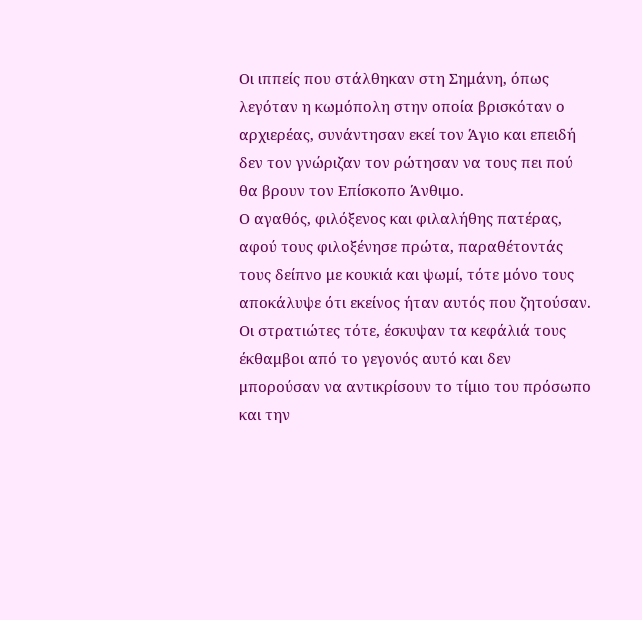Οι ιππείς που στάλθηκαν στη Σημάνη, όπως λεγόταν η κωμόπολη στην οποία βρισκόταν ο αρχιερέας, συνάντησαν εκεί τον Άγιο και επειδή δεν τον γνώριζαν τον ρώτησαν να τους πει πού θα βρουν τον Επίσκοπο Άνθιμο.
Ο αγαθός, φιλόξενος και φιλαλήθης πατέρας, αφού τους φιλοξένησε πρώτα, παραθέτοντάς τους δείπνο με κουκιά και ψωμί, τότε μόνο τους αποκάλυψε ότι εκείνος ήταν αυτός που ζητούσαν.
Οι στρατιώτες τότε, έσκυψαν τα κεφάλιά τους έκθαμβοι από το γεγονός αυτό και δεν μπορούσαν να αντικρίσουν το τίμιο του πρόσωπο και την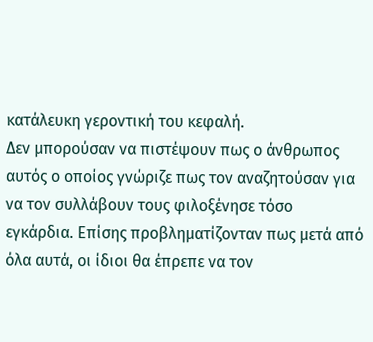κατάλευκη γεροντική του κεφαλή.
Δεν μπορούσαν να πιστέψουν πως ο άνθρωπος αυτός ο οποίος γνώριζε πως τον αναζητούσαν για να τον συλλάβουν τους φιλοξένησε τόσο εγκάρδια. Επίσης προβληματίζονταν πως μετά από όλα αυτά, οι ίδιοι θα έπρεπε να τον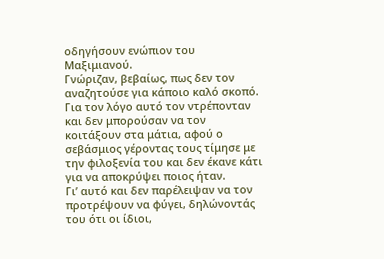οδηγήσουν ενώπιον του Μαξιμιανού.
Γνώριζαν, βεβαίως, πως δεν τον αναζητούσε για κάποιο καλό σκοπό.
Για τον λόγο αυτό τον ντρέπονταν και δεν μπορούσαν να τον κοιτάξουν στα μάτια, αφού ο σεβάσμιος γέροντας τους τίμησε με την φιλοξενία του και δεν έκανε κάτι για να αποκρύψει ποιος ήταν.
Γι’ αυτό και δεν παρέλειψαν να τον προτρέψουν να φύγει, δηλώνοντάς του ότι οι ίδιοι,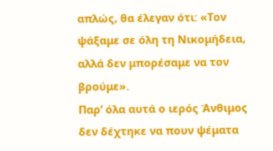απλώς, θα έλεγαν ότι: «Τον ψάξαμε σε όλη τη Νικομήδεια, αλλά δεν μπορέσαμε να τον βρούμε».
Παρ’ όλα αυτά ο ιερός Άνθιμος δεν δέχτηκε να πουν ψέματα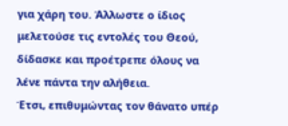για χάρη του. Άλλωστε ο ίδιος μελετούσε τις εντολές του Θεού, δίδασκε και προέτρεπε όλους να λένε πάντα την αλήθεια.
Έτσι, επιθυμώντας τον θάνατο υπέρ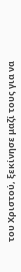του Χριστού, ξεκίνησε μαζί τους για να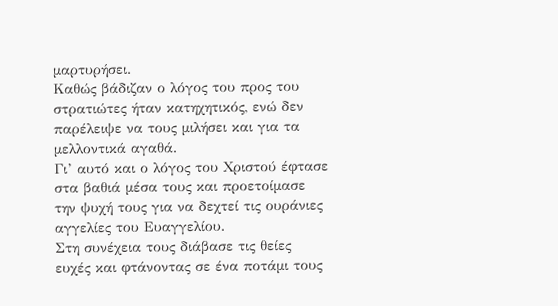μαρτυρήσει.
Καθώς βάδιζαν ο λόγος του προς του στρατιώτες ήταν κατηχητικός, ενώ δεν παρέλειψε να τους μιλήσει και για τα μελλοντικά αγαθά.
Γι’ αυτό και ο λόγος του Χριστού έφτασε στα βαθιά μέσα τους και προετοίμασε την ψυχή τους για να δεχτεί τις ουράνιες αγγελίες του Ευαγγελίου.
Στη συνέχεια τους διάβασε τις θείες ευχές και φτάνοντας σε ένα ποτάμι τους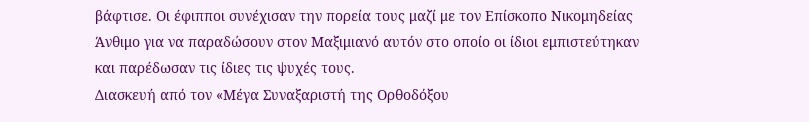βάφτισε. Οι έφιπποι συνέχισαν την πορεία τους μαζί με τον Επίσκοπο Νικομηδείας Άνθιμο για να παραδώσουν στον Μαξιμιανό αυτόν στο οποίο οι ίδιοι εμπιστεύτηκαν και παρέδωσαν τις ίδιες τις ψυχές τους.
Διασκευή από τον «Μέγα Συναξαριστή της Ορθοδόξου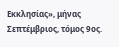Εκκλησίας», μήνας Σεπτέμβριος, τόμος 9ος.